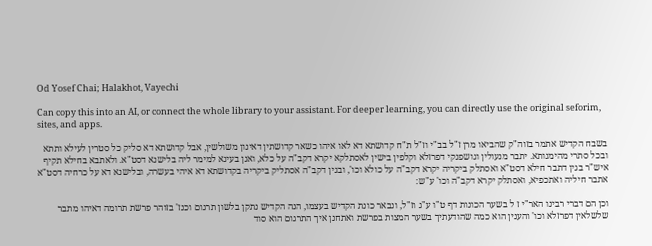Od Yosef Chai; Halakhot, Vayechi

Can copy this into an AI, or connect the whole library to your assistant. For deeper learning, you can directly use the original seforim, sites, and apps.

בשבח הקדיש אתמר בזוה"ק שהביאו מרן ז"ל בב"י וז"ל ת"ח קדושתא דא לאו איהו כשאר קדושתין דאינון משולשין, אבל קדושתא דא סליק כל סטרין לעילא ותתא ובכל סתרי מהימנותא. יתבר מנעולין וגושפנקי דפרזלא וקלפין בישין לאסתלקא יקרא דקב"ה על כלא, ואנן בעינא למימר ליה בלישנא דסט"א. ולאתבא בחילא תקיף איש"ר בגין דתבר חילא דסט"א ואסתלק ביקריה יקרא דקב"ה על כולא וכו', ובגין דקב"ה אסתליק ביקריה בקדושתא דא איהי בעשרה, ובלישנא דא על כרחיה דסט"א אתבר חיליה ואתכפיא, ואסתלק יקרא דקב"ה וכו' ע"ש:

וכן הם דברי רבינו האר"י ז ל בשער הכונות דף ט"ו ע"ג וז"ל, ונבאר כונת הקדיש בעצמו, הנה הקדיש נתקן בלשון תרגום וכנז' בזוהר פרשת תרומה דאיהו מתבר שלשלאין דפרזלא וכו' והענין הוא כמה שהודעתיך בשער המצות בפרשת ואתחנן איך התרגום הוא סוד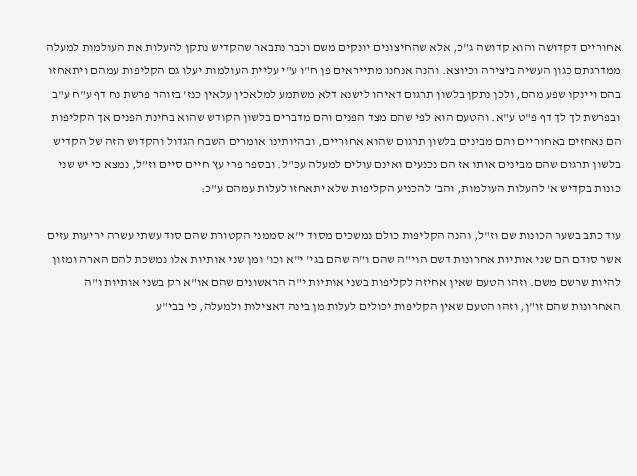אחוריים דקדושה והוא קדושה ג"כ, אלא שהחיצונים יונקים משם וכבר נתבאר שהקדיש נתקן להעלות את העולמות למעלה ממדרגתם כגון העשיה ביצירה וכיוצא. והנה אנחנו מתייראים פן ח"ו ע"י עליית העולמות יעלו גם הקליפות עמהם ויתאחזו בהם ויינקו שפע מהם, ולכן נתקן בלשון תרגום דאיהו לישנא דלא משתמע למלאכין עלאין כנז' בזוהר פרשת נח דף ע"ח ע"ב ובפרשת לך לך דף פ"ט ע"א. והטעם הוא לפי שהם מצד הפנים והם מדברים בלשון הקודש שהוא בחינת הפנים אך הקליפות הם נאחזים באחוריים והם מבינים בלשון תרגום שהוא אחוריים, ובהיותינו אומרים השבח הגדול והקדוש הזה של הקדיש בלשון תרגום שהם מבינים אותו אז הם נכנעים ואינם עולים למעלה עכ"ל. ובספר פרי עץ חיים סיים וז"ל, נמצא כי יש שני כונות בקדיש א' להעלות העולמות, והב' להכניע הקליפות שלא יתאחזו לעלות עמהם ע"כ:

עוד כתב בשער הכונות שם וז"ל, והנה הקליפות כולם נמשכים מסוד י"א סממני הקטורת שהם סוד עשתי עשרה יריעות עזים אשר סודם הם שני אותיות אחרונות דשם הוי"ה שהם ו"ה שהם בגי' י"א וכו' ומן שני אותיות אלו נמשכת להם הארה ומזון להיות שרשם משם. וזהו הטעם שאין אחיזה לקליפות בשני אותיות י"ה הראשונים שהם או"א רק בשני אותיות ו"ה האחרונות שהם זו"ן, וזהו הטעם שאין הקליפות יכולים לעלות מן בינה דאצילות ולמעלה, כי בבי"ע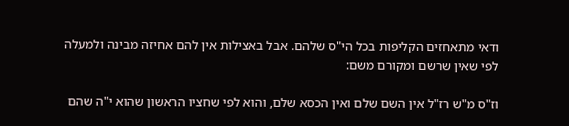ודאי מתאחזים הקליפות בכל הי"ס שלהם. אבל באצילות אין להם אחיזה מבינה ולמעלה לפי שאין שרשם ומקורם משם:

וז"ס מ"ש רז"ל אין השם שלם ואין הכסא שלם, והוא לפי שחציו הראשון שהוא י"ה שהם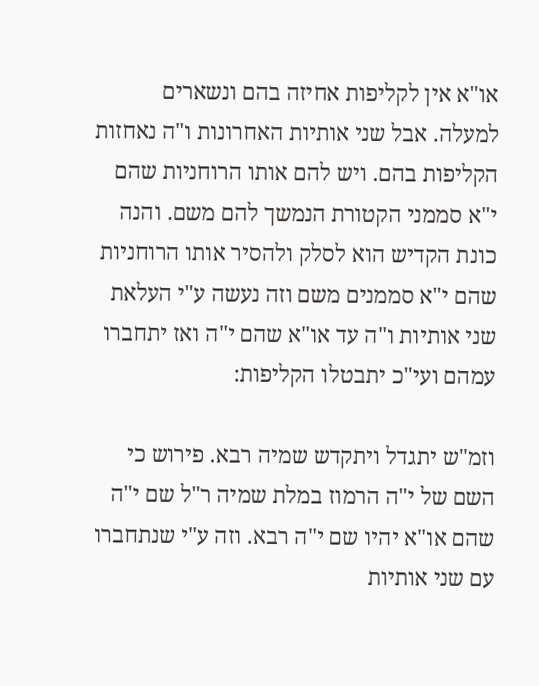או"א אין לקליפות אחיזה בהם ונשארים למעלה. אבל שני אותיות האחרונות ו"ה נאחזות הקליפות בהם. ויש להם אותו הרוחניות שהם י"א סממני הקטורת הנמשך להם משם. והנה כונת הקדיש הוא לסלק ולהסיר אותו הרוחניות שהם י"א סממנים משם וזה נעשה ע"י העלאת שני אותיות ו"ה עד או"א שהם י"ה ואז יתחברו עמהם ועי"כ יתבטלו הקליפות:

וזמ"ש יתגדל ויתקדש שמיה רבא. פירוש כי השם של י"ה הרמוז במלת שמיה ר"ל שם י"ה שהם או"א יהיו שם י"ה רבא. וזה ע"י שנתחברו עם שני אותיות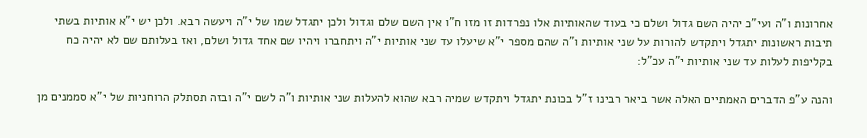אחרונות ו"ה ועי"כ יהיה השם גדול ושלם כי בעוד שהאותיות אלו נפרדות זו מזו ח"ו אין השם שלם וגדול ולכן יתגדל שמו של י"ה ויעשה רבא. ולכן יש י"א אותיות בשתי תיבות ראשונות יתגדל ויתקדש להורות על שני אותיות ו"ה שהם מספר י"א שיעלו עד שני אותיות י"ה ויתחברו ויהיו שם אחד גדול ושלם, ואז בעלותם שם לא יהיה כח בקליפות לעלות עד שני אותיות י"ה עכ"ל:

והנה ע"פ הדברים האמתיים האלה אשר ביאר רבינו ז"ל בכונת יתגדל ויתקדש שמיה רבא שהוא להעלות שני אותיות ו"ה לשם י"ה ובזה תסתלק הרוחניות של י"א סממנים מן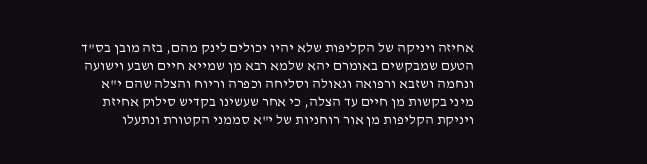אחיזה ויניקה של הקליפות שלא יהיו יכולים לינק מהם, בזה מובן בס"ד הטעם שמבקשים באומרם יהא שלמא רבא מן שמייא חיים ושבע וישועה ונחמה ושזבא ורפואה וגאולה וסליחה וכפרה וריוח והצלה שהם י"א מיני בקשות מן חיים עד הצלה, כי אחר שעשינו בקדיש סילוק אחיזת ויניקת הקליפות מן אור רוחניות של י"א סממני הקטורת ונתעלו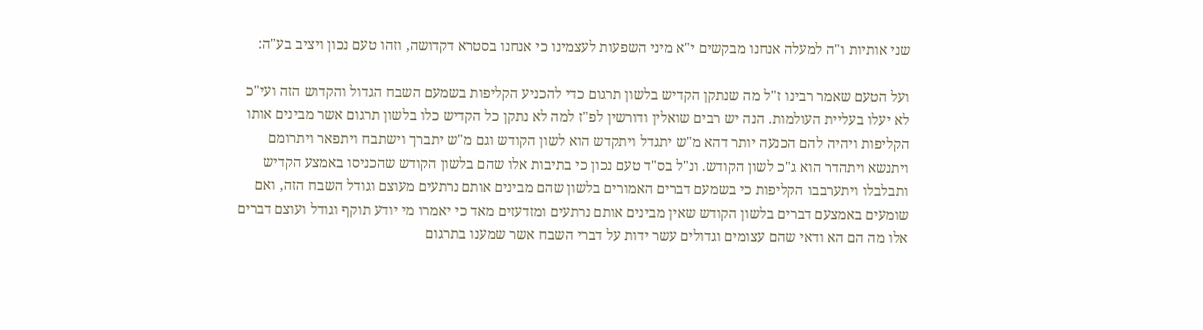שני אותיות ו"ה למעלה אנחנו מבקשים י"א מיני השפעות לעצמינו כי אנחנו בסטרא דקדושה, וזהו טעם נכון ויציב בע"ה:

ועל הטעם שאמר רבינו ז"ל מה שנתקן הקדיש בלשון תרגום כדי להכניע הקליפות בשמעם השבח הגדול והקדוש הזה ועי"כ לא יעלו בעליית העולמות. הנה יש רבים שואלין ודורשין לפ"ז למה לא נתקן כל הקדיש כלו בלשון תרגום אשר מבינים אותו הקליפות ויהיה להם הכנעה יותר דהא מ"ש יתגדל ויתקדש הוא לשון הקודש וגם מ"ש יתברך וישתבח ויתפאר ויתרומם ויתנשא ויתהדר הוא ג"כ לשון הקודש. ונ"ל בס"ד טעם נכון כי בתיבות אלו שהם בלשון הקודש שהכניסו באמצע הקדיש ותבלבלו ויתערבבו הקליפות כי בשמעם דברים האמורים בלשון שהם מבינים אותם נרתעים מעוצם וגודל השבח הזה, ואם שומעים באמצעם דברים בלשון הקודש שאין מבינים אותם נרתעים ומזדעזים מאד כי יאמרו מי יודע תוקף וגודל ועוצם דברים אלו מה הם הא ודאי שהם עצומים וגדולים עשר ידות על דברי השבח אשר שמענו בתרגום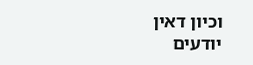וכיון דאין יודעים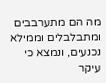מה הם מתערבבים ומתבלבלים וממילא נכנעים, ונמצא כי עיקר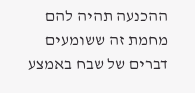ההכנעה תהיה להם מחמת זה ששומעים דברים של שבח באמצע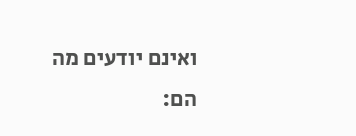ואינם יודעים מה הם: